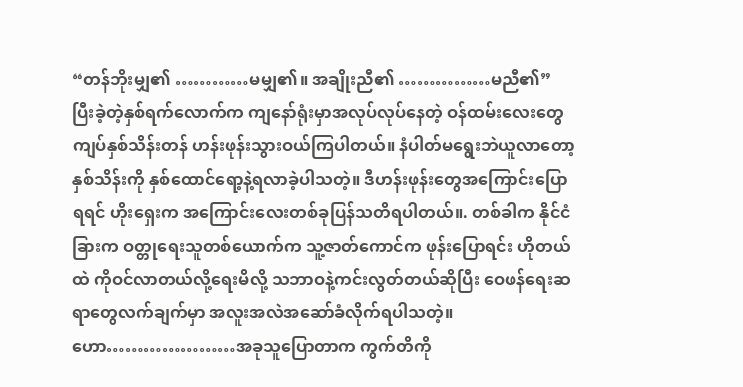“တန်ဘိုးမျှ၏ …………မမျှ၏။ အချိုးညီ၏ ……………မညီ၏”   ပြီးခဲ့တဲ့နှစ်ရက်လောက်က ကျနော်ရုံးမှာအလုပ်လုပ်နေတဲ့ ဝန်ထမ်းလေးတွေ ကျပ်နှစ်သိန်းတန် ဟန်းဖုန်းသွားဝယ်ကြပါတယ်။ နံပါတ်မရွေးဘဲယူလာတော့ နှစ်သိန်းကို နှစ်ထောင်ရော့နဲ့ရလာခဲ့ပါသတဲ့။ ဒီဟန်းဖုန်းတွေအကြောင်းပြောရရင် ဟိုးရှေးက အကြောင်းလေးတစ်ခုပြန်သတိရပါတယ်။. တစ်ခါက နိုင်ငံခြားက ဝတ္တုရေးသူတစ်ယောက်က သူ့ဇာတ်ကောင်က ဖုန်းပြောရင်း ဟိုတယ်ထဲ ကိုဝင်လာတယ်လို့ရေးမိလို့ သဘာဝနဲ့ကင်းလွတ်တယ်ဆိုပြီး ဝေဖန်ရေးဆရာတွေလက်ချက်မှာ အလူးအလဲအဆော်ခံလိုက်ရပါသတဲ့။ ဟော…………………အခုသူပြောတာက ကွက်တိကို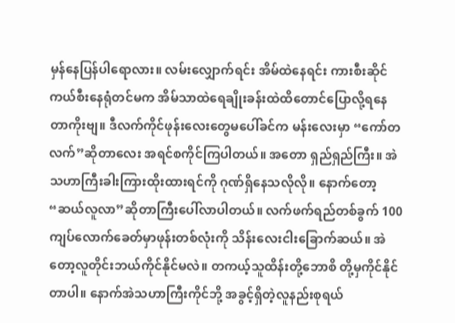မှန်နေပြန်ပါရောလား။ လမ်းလျှောက်ရင်း အိမ်ထဲနေရင်း ကားစီးဆိုင်ကယ်စီးနေရုံတင်မက အိမ်သာထဲရေချိုးခန်းထဲထိတောင်ပြောလို့ရနေတာကိုးဗျ။ ဒီလက်ကိုင်ဖုန်းလေးတွေမပေါ်ခင်က မန်းလေးမှာ “ကော်တလက်”ဆိုတာလေး အရင်စကိုင်ကြပါတယ်။ အတော ရှည်ရှည်ကြီး။ အဲသဟာကြီးခါးကြားထိုးထားရင်ကို ဂုဏ်ရှိနေသလိုလို။ နောက်တော့ “ဆယ်လူလာ”ဆိုတာကြီးပေါ်လာပါတယ်။ လက်ဖက်ရည်တစ်ခွက် 100ကျပ်လောက်ခေတ်မှာဖုန်းတစ်လုံးကို သိန်းလေးငါးခြောက်ဆယ်။ အဲတော့လူတိုင်းဘယ်ကိုင်နိုင်မလဲ။ တကယ့်သူထိန်းတို့ဘောစိ တို့မှကိုင်နိုင်တာပါ။ နောက်အဲသဟာကြီးကိုင်ဘို့ အခွင့်ရှိတဲ့လူနည်းစုရယ်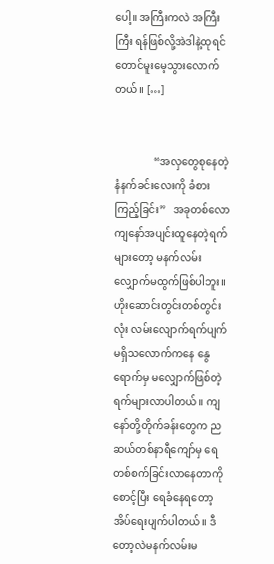ပေါ့။ အကြီးကလဲ အကြီးကြီး ရန်ဖြစ်လို့အဲဒါနဲ့ထုရင်တောင်မူးမေ့သွားလောက်တယ်။ […]


               “အလှတွေစုနေတဲ့ နံနက်ခင်းလေးကို ခံစားကြည့်ခြင်း”   အခုတစ်လော ကျနော်အပျင်းထူနေတဲ့ရက်များတော့ မနက်လမ်းလျှောက်မထွက်ဖြစ်ပါဘူး။ ဟိုးဆောင်းတွင်းတစ်တွင်းလုံး လမ်းလျောက်ရက်ပျက်မရှိသလောက်ကနေ နွေရောက်မှ မလျှောက်ဖြစ်တဲ့ရက်များလာပါတယ်။ ကျနော်တို့တိုက်ခန်းတွေက ညဆယ်တစ်နာရီကျော်မှ ရေတစ်စက်ခြင်းလာနေတာကိုစောင့်ပြီး ရေခံနေရတော့ အိပ်ရေးပျက်ပါတယ်။ ဒီတော့လဲမနက်လမ်းမ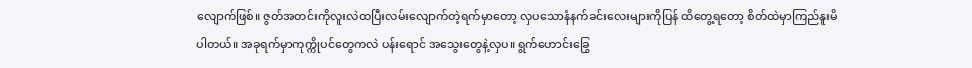လျောက်ဖြစ်။ ဇွတ်အတင်းကိုလူးလဲထပြီးလမ်းလျောက်တဲ့ရက်မှာတော့ လှပသောနံနက်ခင်းလေးများကိုပြန် ထိတွေ့ရတော့ စိတ်ထဲမှာကြည်နူးမိပါတယ်။ အခုရက်မှာကုက္ကိုပင်တွေကလဲ ပန်းရောင် အသွေးတွေနဲ့လှပ။ ရွက်ဟောင်းခြွေ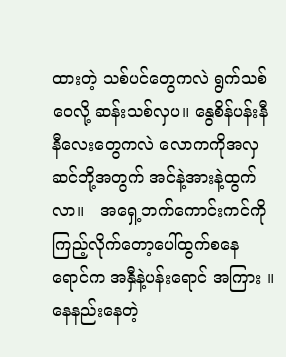ထားတဲ့ သစ်ပင်တွေကလဲ ရွက်သစ်ဝေလို့ ဆန်းသစ်လှပ။ နွေစိန်ပန်းနီနီလေးတွေကလဲ လောကကိုအလှဆင်ဘို့အတွက် အင်နဲ့အားနဲ့ထွက်လာ။   အရှေ့ဘက်ကောင်းကင်ကိုကြည့်လိုက်တော့ပေါ်ထွက်စနေရောင်က အနှီနဲ့ပန်းရောင် အကြား ။ နေနည်းနေတဲ့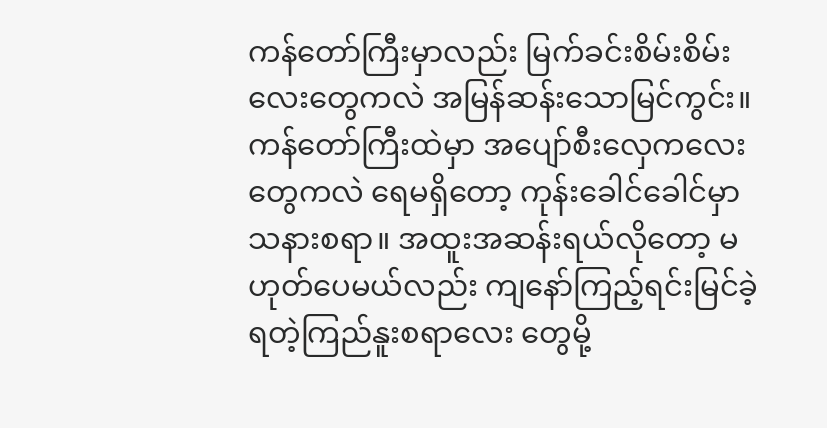ကန်တော်ကြီးမှာလည်း မြက်ခင်းစိမ်းစိမ်းလေးတွေကလဲ အမြန်ဆန်းသောမြင်ကွင်း။ ကန်တော်ကြီးထဲမှာ အပျော်စီးလှေကလေးတွေကလဲ ရေမရှိတော့ ကုန်းခေါင်ခေါင်မှာသနားစရာ။ အထူးအဆန်းရယ်လိုတော့ မဟုတ်ပေမယ်လည်း ကျနော်ကြည့်ရင်းမြင်ခဲ့ရတဲ့ကြည်နူးစရာလေး တွေမို့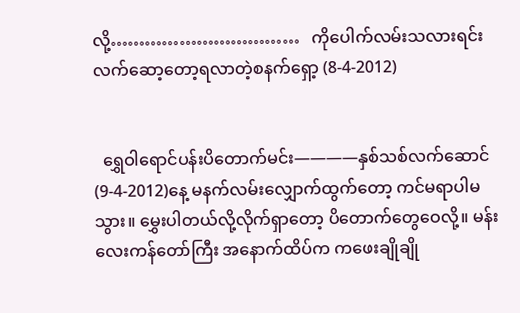လို့……………………………   ကိုပေါက်လမ်းသလားရင်းလက်ဆော့တော့ရလာတဲ့စနက်ရှော့ (8-4-2012)


  ရွှေဝါရောင်ပန်းပိတောက်မင်း————နှစ်သစ်လက်ဆောင် (9-4-2012)နေ့ မနက်လမ်းလျှောက်ထွက်တော့ ကင်မရာပါမသွား။ မွှေးပါတယ်လို့လိုက်ရှာတော့ ပိတောက်တွေဝေလို့။ မန်းလေးကန်တော်ကြီး အနောက်ထိပ်က ကဖေးချိုချို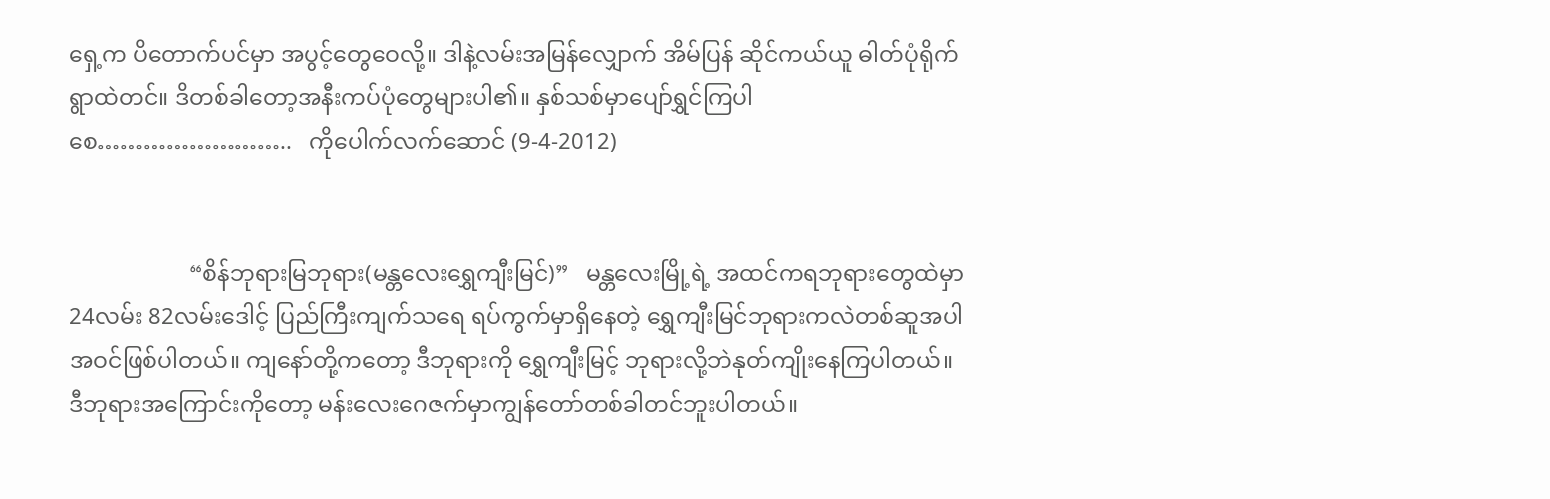ရှေ့က ပိတောက်ပင်မှာ အပွင့်တွေဝေလို့။ ဒါနဲ့လမ်းအမြန်လျှောက် အိမ်ပြန် ဆိုင်ကယ်ယူ ဓါတ်ပုံရိုက် ရွာထဲတင်။ ဒိတစ်ခါတော့အနီးကပ်ပုံတွေများပါ၏။ နှစ်သစ်မှာပျော်ရွှင်ကြပါစေ……………………..   ကိုပေါက်လက်ဆောင် (9-4-2012)


                     “စိန်ဘုရားမြဘုရား(မန္တလေးရွှေကျီးမြင်)”   မန္တလေးမြို့ရဲ့ အထင်ကရဘုရားတွေထဲမှာ24လမ်း 82လမ်းဒေါင့် ပြည်ကြီးကျက်သရေ ရပ်ကွက်မှာရှိနေတဲ့ ရွှေကျီးမြင်ဘုရားကလဲတစ်ဆူအပါအဝင်ဖြစ်ပါတယ်။ ကျနော်တို့ကတော့ ဒီဘုရားကို ရွှေကျီးမြင့် ဘုရားလို့ဘဲနုတ်ကျိုးနေကြပါတယ်။ ဒီဘုရားအကြောင်းကိုတော့ မန်းလေးဂေဇက်မှာကျွန်တော်တစ်ခါတင်ဘူးပါတယ်။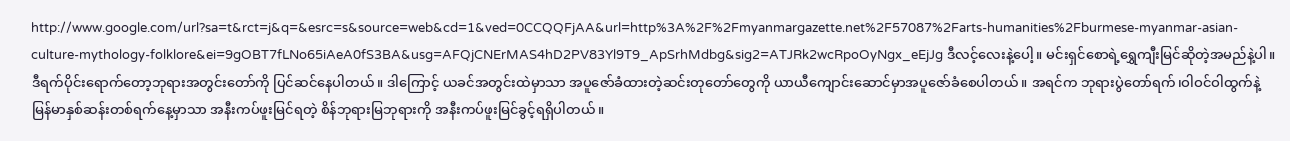http://www.google.com/url?sa=t&rct=j&q=&esrc=s&source=web&cd=1&ved=0CCQQFjAA&url=http%3A%2F%2Fmyanmargazette.net%2F57087%2Farts-humanities%2Fburmese-myanmar-asian-culture-mythology-folklore&ei=9gOBT7fLNo65iAeA0fS3BA&usg=AFQjCNErMAS4hD2PV83Yl9T9_ApSrhMdbg&sig2=ATJRk2wcRpoOyNgx_eEjJg ဒီလင့်လေးနဲ့ပေါ့။ မင်းရှင်စောရဲ့ရွှေကျီးမြင်ဆိုတဲ့အမည်နဲ့ပါ။ ဒီရက်ပိုင်းရောက်တော့ဘုရားအတွင်းတော်ကို ပြင်ဆင်နေပါတယ်။ ဒါကြောင့် ယခင်အတွင်းထဲမှာသာ အပူဇော်ခံထားတဲ့ဆင်းတုတော်တွေကို ယာယီကျောင်းဆောင်မှာအပူဇော်ခံစေပါတယ်။ အရင်က ဘုရားပွဲတော်ရက်၊ဝါဝင်ဝါထွက်နဲ့မြန်မာနှစ်ဆန်းတစ်ရက်နေ့မှာသာ အနီးကပ်ဖူးမြင်ရတဲ့ စိန်ဘုရားမြဘုရားကို အနီးကပ်ဖူးမြင်ခွင့်ရရှိပါတယ်။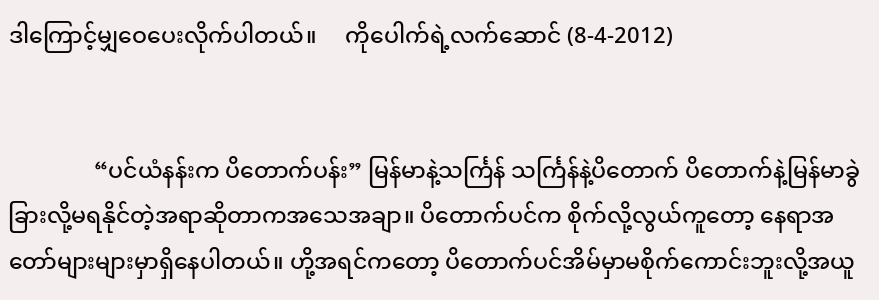ဒါကြောင့်မျှဝေပေးလိုက်ပါတယ်။     ကိုပေါက်ရဲ့လက်ဆောင် (8-4-2012)


               “ပင်ယံနန်းက ပိတောက်ပန်း” မြန်မာနဲ့သင်္ကြန် သင်္ကြန်နဲ့ပိတောက် ပိတောက်နဲ့မြန်မာခွဲခြားလို့မရနိုင်တဲ့အရာဆိုတာကအသေအချာ။ ပိတောက်ပင်က စိုက်လို့လွယ်ကူတော့ နေရာအတော်များများမှာရှိနေပါတယ်။ ဟို့အရင်ကတော့ ပိတောက်ပင်အိမ်မှာမစိုက်ကောင်းဘူးလို့အယူ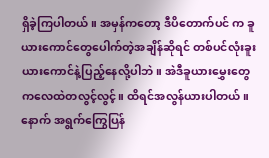ရှိခဲ့ကြပါတယ်။ အမှန်ကတော့ ဒီပိတောက်ပင် က ခူယားကောင်တွေပေါက်တဲ့အချိန်ဆိုရင် တစ်ပင်လုံးခူးယားကောင်နဲ့ပြည့်နေလို့ပါဘဲ။ အဲဒီခူယားမွှေးတွေကလေထဲတလွင့်လွင့်။ ထိရင်အလွန်ယားပါတယ်။ နောက် အရွက်ကြွေပြန်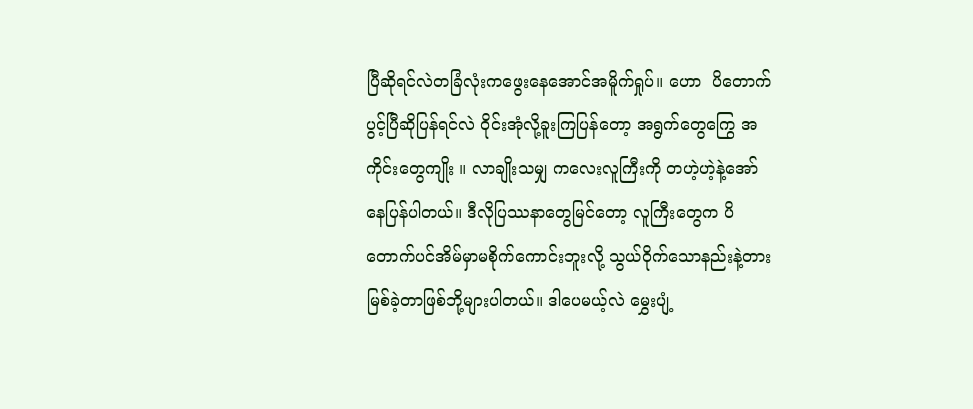ပြီဆိုရင်လဲတခြံလုံးကဖွေးနေအောင်အမိူက်ရှုပ်။ ဟော  ပိတောက်ပွင့်ပြီဆိုပြန်ရင်လဲ ဝိုင်းအုံလို့ခူးကြပြန်တော့ အရွက်တွေကြွေ အကိုင်းတွေကျိုး ။ လာချိုးသမျှ ကလေးလူကြီးကို တဟဲ့ဟဲ့နဲ့အော်နေပြန်ပါတယ်။ ဒီလိုပြဿနာတွေမြင်တော့ လူကြီးတွေက ပိတောက်ပင်အိမ်မှာမစိုက်ကောင်းဘူးလို့ သွယ်ဝိုက်သောနည်းနဲ့တားမြစ်ခဲ့တာဖြစ်ဘို့များပါတယ်။ ဒါပေမယ့်လဲ မွှေးပျံ့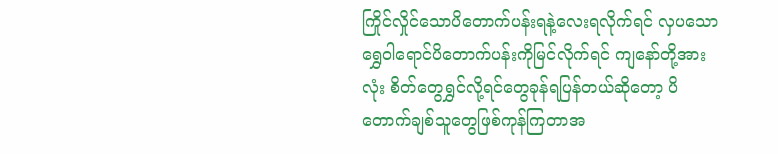ကြိုင်လှိုင်သောပိတောက်ပန်းရနဲ့လေးရလိုက်ရင် လှပသော ရွှေဝါရောင်ပိတောက်ပန်းကိုမြင်လိုက်ရင် ကျနော်တို့အားလုံး စိတ်တွေရွှင်လို့ရင်တွေခုန်ရပြန်တယ်ဆိုတော့ ပိတောက်ချစ်သူတွေဖြစ်ကုန်ကြတာအ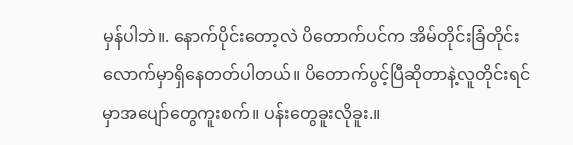မှန်ပါဘဲ။. နောက်ပိုင်းတော့လဲ ပိတောက်ပင်က အိမ်တိုင်းခြံတိုင်းလောက်မှာရှိနေတတ်ပါတယ်။ ပိတောက်ပွင့်ပြီဆိုတာနဲ့လူတိုင်းရင်မှာအပျော်တွေကူးစက်။ ပန်းတွေခူးလိုခူး.။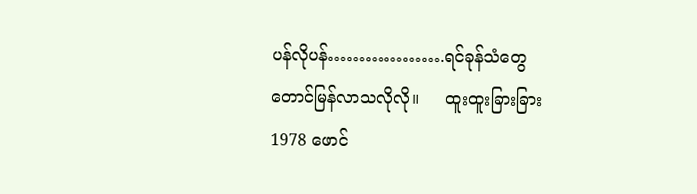ပန်လိုပန်……………….ရင်ခုန်သံတွေတောင်မြန်လာသလိုလို။     ထူးထူးခြားခြား 1978 ဖောင်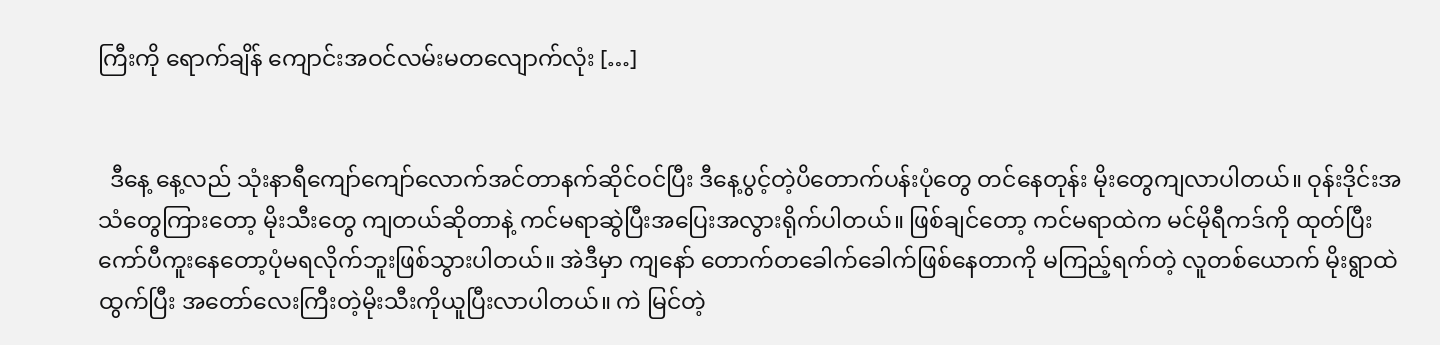ကြီးကို ရောက်ချိန် ကျောင်းအဝင်လမ်းမတလျောက်လုံး […]


  ဒီနေ့ နေ့လည် သုံးနာရီကျော်ကျော်လောက်အင်တာနက်ဆိုင်ဝင်ပြီး ဒီနေ့ပွင့်တဲ့ပိတောက်ပန်းပုံတွေ တင်နေတုန်း မိုးတွေကျလာပါတယ်။ ဝုန်းဒိုင်းအသံတွေကြားတော့ မိုးသီးတွေ ကျတယ်ဆိုတာနဲ့ ကင်မရာဆွဲပြီးအပြေးအလွားရိုက်ပါတယ်။ ဖြစ်ချင်တော့ ကင်မရာထဲက မင်မိုရီကဒ်ကို ထုတ်ပြီး ကော်ပီကူးနေတော့ပုံမရလိုက်ဘူးဖြစ်သွားပါတယ်။ အဲဒီမှာ ကျနော် တောက်တခေါက်ခေါက်ဖြစ်နေတာကို မကြည့်ရက်တဲ့ လူတစ်ယောက် မိုးရွာထဲထွက်ပြီး အတော်လေးကြီးတဲ့မိုးသီးကိုယူပြီးလာပါတယ်။ ကဲ မြင်တဲ့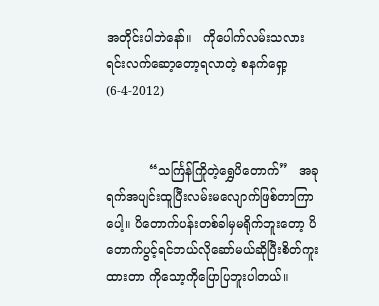အတိုင်းပါဘဲနော်။   ကိုပေါက်လမ်းသလားရင်းလက်ဆော့တော့ရလာတဲ့ စနက်ရှော့ (6-4-2012)


           “သင်္ကြန်ကြိုတဲ့ရွှေပိတောက်”   အခုရက်အပျင်းထူပြီးလမ်းမလျောက်ဖြစ်တာကြာပေါ့။ ပိတောက်ပန်းတစ်ခါမှမရိုက်ဘူးတော့ ပိတောက်ပွင့်ရင်ဘယ်လိုဆော်မယ်ဆိုပြီးစိတ်ကူးထားတာ ကိုသော့ကိုပြောပြဘူးပါတယ်။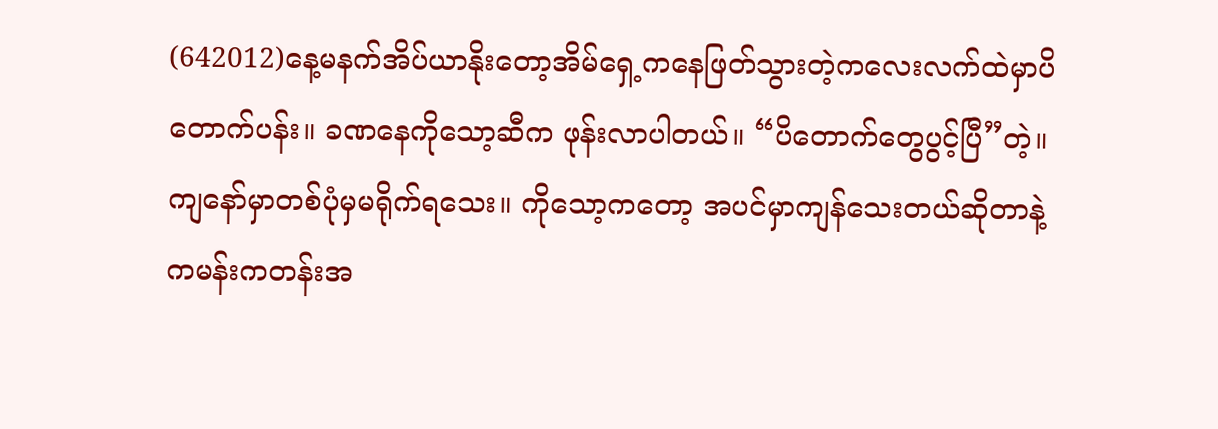(642012)နေ့မနက်အိပ်ယာနိုးတော့အိမ်ရှေ့ကနေဖြတ်သွားတဲ့ကလေးလက်ထဲမှာပိတောက်ပန်း။ ခဏနေကိုသော့ဆီက ဖုန်းလာပါတယ်။ “ပိတောက်တွေပွင့်ပြီ”တဲ့။ ကျနော်မှာတစ်ပုံမှမရိုက်ရသေး။ ကိုသော့ကတော့ အပင်မှာကျန်သေးတယ်ဆိုတာနဲ့ ကမန်းကတန်းအ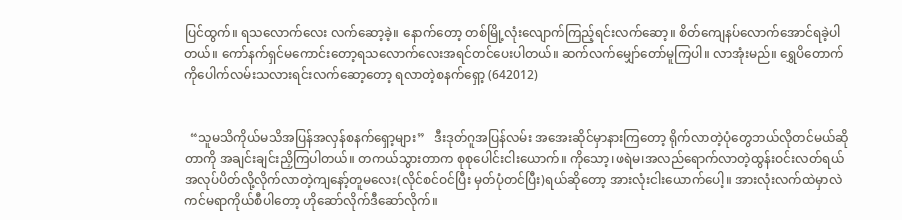ပြင်ထွက်။ ရသလောက်လေး လက်ဆော့ခဲ့။ နောက်တော့ တစ်မြို့လုံးလျောက်ကြည့်ရင်းလက်ဆော့။ စိတ်ကျေနပ်လောက်အောင်ရခဲ့ပါတယ်။ ကော်နက်ရှင်မကောင်းတော့ရသလောက်လေးအရင်တင်ပေးပါတယ်။ ဆက်လက်မျှော်တော်မူကြပါ။ လာအုံးမည်။ ရွှေပိတောက်   ကိုပေါက်လမ်းသလားရင်းလက်ဆော့တော့ ရလာတဲ့စနက်ရှော့ (642012)


  “သူမသိကိုယ်မသိအပြန်အလှန်စနက်ရှော့များ”   ဒီးဒုတ်ဂူအပြန်လမ်း အအေးဆိုင်မှာနားကြတော့ ရိုက်လာတဲ့ပုံတွေဘယ်လိုတင်မယ်ဆိုတာကို အချင်းချင်းညှိကြပါတယ်။ တကယ်သွားတာက စုစုပေါင်းငါးယောက်။ ကိုသော့၊ဖရဲမ၊အလည်ရောက်လာတဲ့ထွန်းဝင်းလတ်ရယ် အလုပ်ပိတ်လို့လိုက်လာတဲ့ကျနော့်တူမလေး(လိုင်စင်ဝင်ပြီး မှတ်ပုံတင်ပြီး)ရယ်ဆိုတော့ အားလုံးငါးယောက်ပေါ့။ အားလုံးလက်ထဲမှာလဲကင်မရာကိုယ်စီပါတော့ ဟိုဆော်လိုက်ဒီဆော်လိုက်။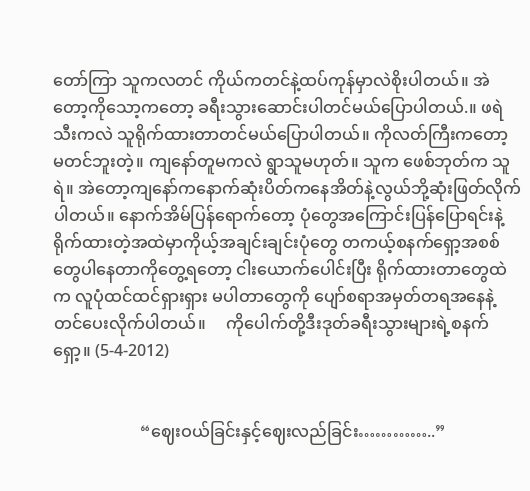တော်ကြာ သူကလတင် ကိုယ်ကတင်နဲ့ထပ်ကုန်မှာလဲစိုးပါတယ်။ အဲတော့ကိုသော့ကတော့ ခရီးသွားဆောင်းပါတင်မယ်ပြောပါတယ်.။ ဖရဲသီးကလဲ သူရိုက်ထားတာတင်မယ်ပြောပါတယ်။ ကိုလတ်ကြီးကတော့ မတင်ဘူးတဲ့။ ကျနော်တူမကလဲ ရွာသူမဟုတ်။ သူက ဖေစ်ဘုတ်က သူရဲ။ အဲတော့ကျနော်ကနောက်ဆုံးပိတ်ကနေအိတ်နဲ့လွယ်ဘို့ဆုံးဖြတ်လိုက်ပါတယ်။ နောက်အိမ်ပြန်ရောက်တော့ ပုံတွေအကြောင်းပြန်ပြောရင်းနဲ့ရိုက်ထားတဲ့အထဲမှာကိုယ့်အချင်းချင်းပုံတွေ တကယ့်စနက်ရှော့အစစ်တွေပါနေတာကိုတွေ့ရတော့ ငါးယောက်ပေါင်းပြီး ရိုက်ထားတာတွေထဲက လူပုံထင်ထင်ရှားရှား မပါတာတွေကို ပျော်စရာအမှတ်တရအနေနဲ့တင်ပေးလိုက်ပါတယ်။     ကိုပေါက်တို့ဒီးဒုတ်ခရီးသွားများရဲ့စနက်ရှော့။ (5-4-2012)


                     “ဈေးဝယ်ခြင်းနှင့်ဈေးလည်ခြင်း…………..”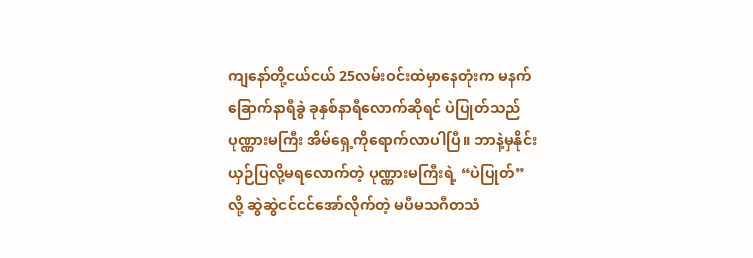ကျနော်တို့ငယ်ငယ် 25လမ်းဝင်းထဲမှာနေတုံးက မနက်ခြောက်နာရီခွဲ ခုနှစ်နာရီလောက်ဆိုရင် ပဲပြုတ်သည်ပုဏ္ဏားမကြီး အိမ်ရှေ့ကိုရောက်လာပါပြီ။ ဘာနဲ့မှနိုင်းယှဉ်ပြလို့မရလောက်တဲ့ ပုဏ္ဏားမကြီးရဲ့ “ပဲပြုတ်”လို့ ဆွဲဆွဲငင်ငင်အော်လိုက်တဲ့ မပီမသဂီတသံ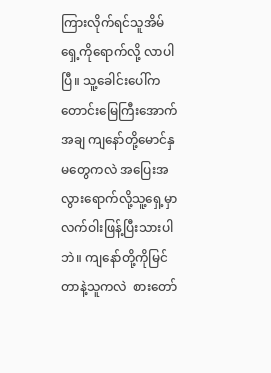ကြားလိုက်ရင်သူအိမ်ရှေ့ကိုရောက်လို့ လာပါပြီ။ သူ့ခေါင်းပေါ်ကတောင်းမြေကြီးအောက်အချ ကျနော်တို့မောင်နှမတွေကလဲ အပြေးအလွားရောက်လို့သူ့ရှေ့မှာ လက်ဝါးဖြန့်ပြီးသားပါဘဲ။ ကျနော်တို့ကိုမြင်တာနဲ့သူကလဲ  စားတော်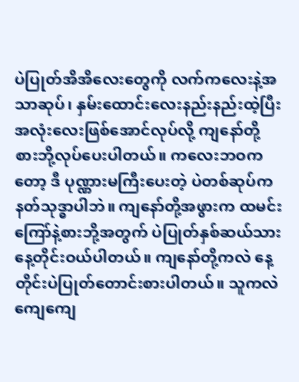ပဲပြုတ်အိအိလေးတွေကို လက်ကလေးနဲ့အသာဆုပ်၊ နှမ်းထောင်းလေးနည်းနည်းထဲ့ပြီးအလုံးလေးဖြစ်အောင်လုပ်လို့ ကျနော်တို့စားဘို့လုပ်ပေးပါတယ်။ ကလေးဘဝကတော့ ဒီ ပုဏ္ဏားမကြီးပေးတဲ့ ပဲတစ်ဆုပ်က နတ်သုဒ္ဓာပါဘဲ။ ကျနော်တို့အဖွားက ထမင်းကြော်နဲ့စားဘို့အတွက် ပဲပြုတ်နှစ်ဆယ်သားနေ့တိုင်းဝယ်ပါတယ်။ ကျနော်တို့ကလဲ နေ့တိုင်းပဲပြုတ်တောင်းစားပါတယ်။ သူကလဲ ကျေကျေ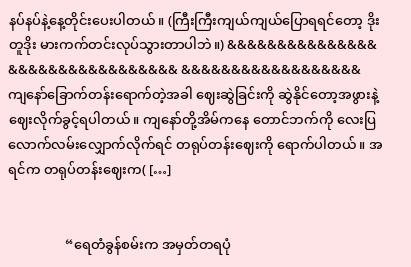နပ်နပ်နဲ့နေ့တိုင်းပေးပါတယ်။ (ကြီးကြီးကျယ်ကျယ်ပြောရရင်တော့ ဒိုးတူဒိုး မားကက်တင်းလုပ်သွားတာပါဘဲ။) &&&&&&&&&&&&&&&  &&&&&&&&&&&&&&&&& &&&&&&&&&&&&&&&&&&     ကျနော်ခြောက်တန်းရောက်တဲ့အခါ ဈေးဆွဲခြင်းကို ဆွဲနိုင်တော့အဖွားနဲ့ဈေးလိုက်ခွင့်ရပါတယ်။ ကျနော်တို့အိမ်ကနေ တောင်ဘက်ကို လေးပြလောက်လမ်းလျှောက်လိုက်ရင် တရုပ်တန်းဈေးကို ရောက်ပါတယ်။ အရင်က တရုပ်တန်းဈေးက( […]


                 “ရေတံခွန်စမ်းက အမှတ်တရပုံ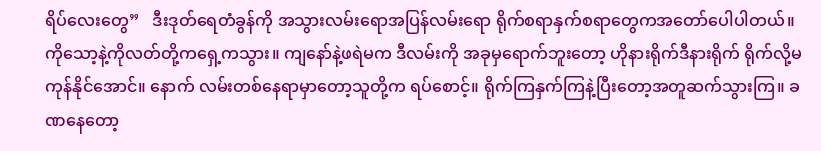ရိပ်လေးတွေ”   ဒီးဒုတ်ရေတံခွန်ကို အသွားလမ်းရောအပြန်လမ်းရော ရိုက်စရာနှက်စရာတွေကအတော်ပေါပါတယ်။ ကိုသော့နဲ့ကိုလတ်တို့ကရှေ့ကသွား။ ကျနော်နဲ့ဖရဲမက ဒီလမ်းကို အခုမှရောက်ဘူးတော့ ဟိုနားရိုက်ဒီနားရိုက် ရိုက်လို့မကုန်နိုင်အောင်။ နောက် လမ်းတစ်နေရာမှာတော့သူတို့က ရပ်စောင့်။ ရိုက်ကြနှက်ကြနဲ့ပြီးတော့အတူဆက်သွားကြ။ ခဏနေတော့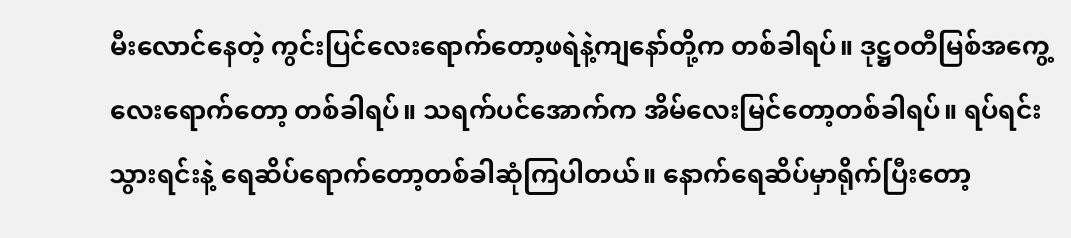မီးလောင်နေတဲ့ ကွင်းပြင်လေးရောက်တော့ဖရဲနဲ့ကျနော်တို့က တစ်ခါရပ်။ ဒုဋ္ဌဝတီမြစ်အကွေ့လေးရောက်တော့ တစ်ခါရပ်။ သရက်ပင်အောက်က အိမ်လေးမြင်တော့တစ်ခါရပ်။ ရပ်ရင်းသွားရင်းနဲ့ ရေဆိပ်ရောက်တော့တစ်ခါဆုံကြပါတယ်။ နောက်ရေဆိပ်မှာရိုက်ပြီးတော့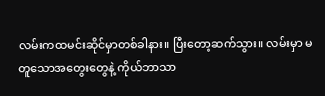လမ်းကထမင်းဆိုင်မှာတစ်ခါနား။ ပြီးတော့ဆက်သွား။ လမ်းမှာ မတူသောအတွေးတွေနဲ့ ကိုယ်ဘာသာ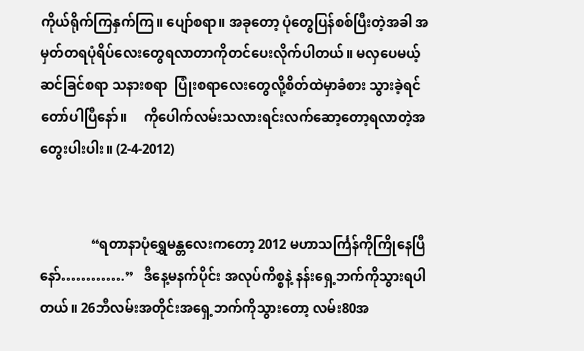ကိုယ်ရိုက်ကြနှက်ကြ။ ပျော်စရာ။ အခုတော့ ပုံတွေပြန်စစ်ပြီးတဲ့အခါ အမှတ်တရပုံရိပ်လေးတွေရလာတာကိုတင်ပေးလိုက်ပါတယ်။ မလှပေမယ့် ဆင်ခြင်စရာ သနားစရာ  ပြုံးစရာလေးတွေလို့စိတ်ထဲမှာခံစား သွားခဲ့ရင်တော်ပါပြီနော်။     ကိုပေါက်လမ်းသလားရင်းလက်ဆော့တော့ရလာတဲ့အတွေးပါးပါး။ (2-4-2012)


               “ရတာနာပုံရွှေမန္တလေးကတော့ 2012 မဟာသင်္ကြန်ကိုကြိုနေပြီနော်………….”   ဒီနေ့မနက်ပိုင်း အလုပ်ကိစ္စနဲ့ နန်းရှေ့ဘက်ကိုသွားရပါတယ်။ 26ဘီလမ်းအတိုင်းအရှေ့ဘက်ကိုသွားတော့ လမ်း80အ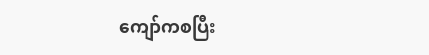ကျော်ကစပြီး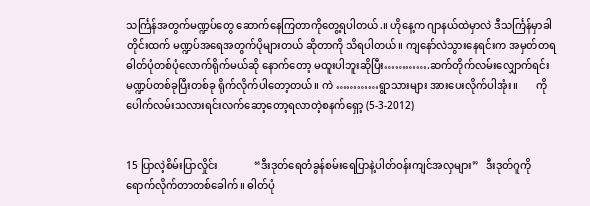သင်္ကြန်အတွက်မဏ္ဍပ်တွေ ဆောက်နေကြတာကိုတွေ့ရပါတယ်.။ ဟိုနေ့က ဂျာနယ်ထဲမှာလဲ ဒီသင်္ကြန်မှာခါတိုင်းထက် မဏ္ဍပ်အရေအတွက်ပိုများတယ် ဆိုတာကို သိရပါတယ်။ ကျနော်လဲသွားနေရင်းက အမှတ်တရဓါတ်ပုံတစ်ပုံလောက်ရိုက်မယ်ဆို နောက်တော့ မထူးပါဘူးဆိုပြီး………….ဆက်တိုက်လမ်းလျှောက်ရင်း မဏ္ဍပ်တစ်ခုပြီးတစ်ခု ရိုက်လိုက်ပါတော့တယ်။ ကဲ …………ရွာသားများ အားပေးလိုက်ပါအုံး။       ကိုပေါက်လမ်းသလားရင်းလက်ဆော့တော့ရလာတဲ့စနက်ရှော့ (5-3-2012)


15 ပြာလဲ့စိမ်းပြာလှိုင်း              “ဒီးဒုတ်ရေတံခွန်စမ်းရေပြာနဲ့ပါတ်ဝန်းကျင်အလှများ”   ဒီးဒုတ်ဂူကိုရောက်လိုက်တာတစ်ခေါက်။ ဓါတ်ပုံ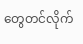တွေတင်လိုက်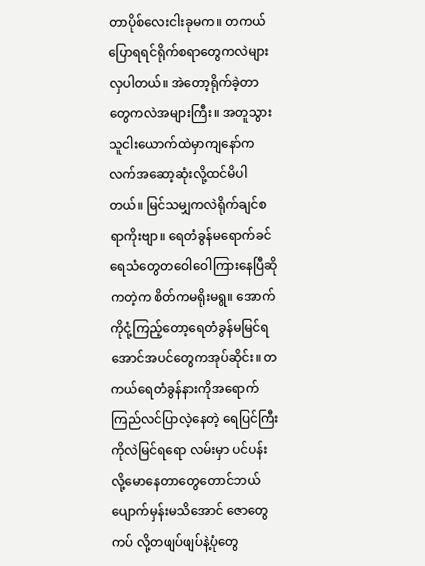တာပိုစ်လေးငါးခုမက။ တကယ်ပြောရရင်ရိုက်စရာတွေကလဲများလှပါတယ်။ အဲတော့ရိုက်ခဲ့တာတွေကလဲအများကြီး။ အတူသွားသူငါးယောက်ထဲမှာကျနော်ကလက်အဆော့ဆုံးလို့ထင်မိပါတယ်။ မြင်သမျှကလဲရိုက်ချင်စရာကိုးဗျာ။ ရေတံခွန်မရောက်ခင်ရေသံတွေတဝေါဝေါကြားနေပြီဆိုကတဲ့က စိတ်ကမရိုးမရွ။ အောက်ကိုငုံ့ကြည့်တော့ရေတံခွန်မမြင်ရအောင်အပင်တွေကအုပ်ဆိုင်း။ တကယ်ရေတံခွန်နားကိုအရောက် ကြည်လင်ပြာလဲ့နေတဲ့ ရေပြင်ကြီးကိုလဲမြင်ရရော လမ်းမှာ ပင်ပန်းလို့မောနေတာတွေတောင်ဘယ်ပျောက်မှန်းမသိအောင် ဇောတွေကပ် လို့တဖျပ်ဖျပ်နဲ့ပုံတွေ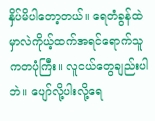နှိပ်မိပါတော့တယ်။ ရေတံခွန်ထဲမှာလဲကိုယ့်ထက်အရင်ရောက်သူကတပုံကြီး။ လူငယ်တွေချည်းပါဘဲ။ ပျော်လို့ပါးလို့ရေ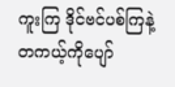ကူးကြ ဒိုင်ဗင်ပစ်ကြနဲ့တကယ့်ကိုပျော်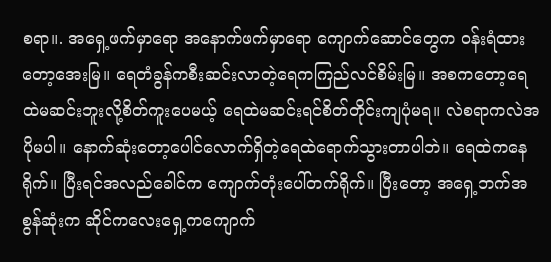စရာ။. အရှေ့ဖက်မှာရော အနောက်ဖက်မှာရော ကျောက်ဆောင်တွေက ဝန်းရံထားတော့အေးမြ။ ရေတံခွန်ကစီးဆင်းလာတဲ့ရေကကြည်လင်စိမ်းမြ။ အစကတော့ရေထဲမဆင်းဘူးလို့စိတ်ကူးပေမယ့် ရေထဲမဆင်းရင်စိတ်တိုင်းကျပုံမရ။ လဲစရာကလဲအပိုမပါ။ နောက်ဆုံးတော့ပေါင်လောက်ရှိတဲ့ရေထဲရောက်သွားတာပါဘဲ။ ရေထဲကနေရိုက်။ ပြီးရင်အလည်ခေါင်က ကျောက်တုံးပေါ်တက်ရိုက်။ ပြီးတော့ အရှေ့ဘက်အစွန်ဆုံးက ဆိုင်ကလေးရှေ့ကကျောက်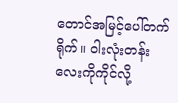တောင်အမြင့်ပေါ်တက်ရိုက်။ ဝါးလုံးတန်းလေးကိုကိုင်လို့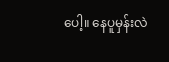ပေါ့။ နေပူမှန်းလဲ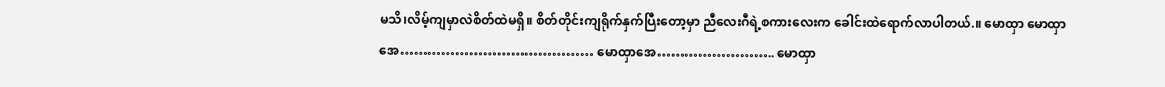မသိ၊လိမ့်ကျမှာလဲစိတ်ထဲမရှိ။ စိတ်တိုင်းကျရိုက်နှက်ပြီးတော့မှာ ညီလေးဂီရဲ့စကားလေးက ခေါင်းထဲရောက်လာပါတယ်.။ မောထှာ မောထှာအေ…………………………………… မောထှာအေ…………………….. မောထှာ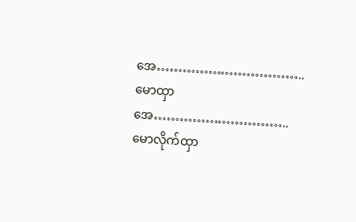အေ…………………………….. မောထှာအေ………………………….. မောလိုက်ထှာ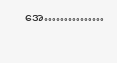အေ……………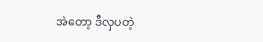အဲတော့ ဒီလှပတဲ့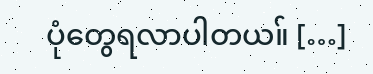ပုံတွေရလာပါတယ။် […]